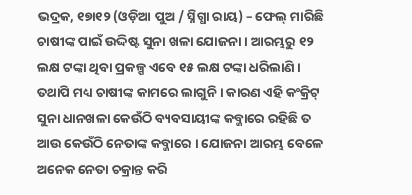ଭଦ୍ରକ, ୧୭ା୧୨ (ଓଡ଼ିଆ ପୁଅ / ସ୍ନିଗ୍ଧା ରାୟ) – ଫେଲ୍ ମାରିଛି ଚାଷୀଙ୍କ ପାଇଁ ଉଦ୍ଦିଷ୍ଟ ସୁନା ଖଳା ଯୋଜନା । ଆରମ୍ଭରୁ ୧୨ ଲକ୍ଷ ଟଙ୍କା ଥିବା ପ୍ରକଳ୍ପ ଏବେ ୧୫ ଲକ୍ଷ ଟଙ୍କା ଧରିଲାଣି । ତଥାପି ମଧ୍ୟ ଚାଷୀଙ୍କ କାମରେ ଲାଗୁନି । କାରଣ ଏହି କଂକ୍ରିଟ୍ ସୁନା ଧାନଖଳା କେଉଁଠି ବ୍ୟବସାୟୀଙ୍କ କବ୍ଜାରେ ରହିଛି ତ ଆଉ କେଉଁଠି ନେତାଙ୍କ କବ୍ଜାରେ । ଯୋଜନା ଆରମ୍ଭ ବେଳେ ଅନେକ ନେତା ଚକ୍ରାନ୍ତ କରି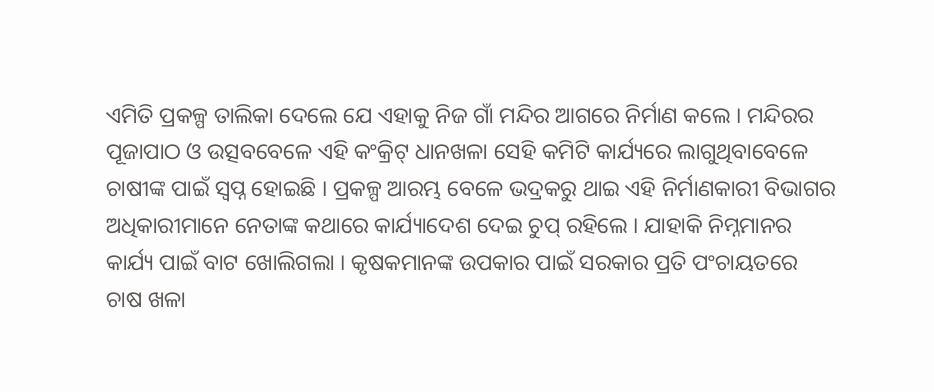ଏମିତି ପ୍ରକଳ୍ପ ତାଲିକା ଦେଲେ ଯେ ଏହାକୁ ନିଜ ଗାଁ ମନ୍ଦିର ଆଗରେ ନିର୍ମାଣ କଲେ । ମନ୍ଦିରର ପୂଜାପାଠ ଓ ଉତ୍ସବବେଳେ ଏହି କଂକ୍ରିଟ୍ ଧାନଖଳା ସେହି କମିଟି କାର୍ଯ୍ୟରେ ଲାଗୁଥିବାବେଳେ ଚାଷୀଙ୍କ ପାଇଁ ସ୍ୱପ୍ନ ହୋଇଛି । ପ୍ରକଳ୍ପ ଆରମ୍ଭ ବେଳେ ଭଦ୍ରକରୁ ଥାଇ ଏହି ନିର୍ମାଣକାରୀ ବିଭାଗର ଅଧିକାରୀମାନେ ନେତାଙ୍କ କଥାରେ କାର୍ଯ୍ୟାଦେଶ ଦେଇ ଚୁପ୍ ରହିଲେ । ଯାହାକି ନିମ୍ନମାନର କାର୍ଯ୍ୟ ପାଇଁ ବାଟ ଖୋଲିଗଲା । କୃଷକମାନଙ୍କ ଉପକାର ପାଇଁ ସରକାର ପ୍ରତି ପଂଚାୟତରେ ଚାଷ ଖଳା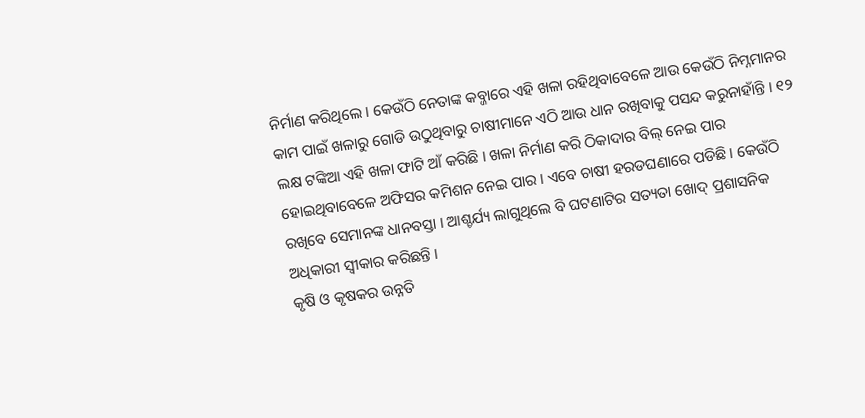ନିର୍ମାଣ କରିଥିଲେ । କେଉଁଠି ନେତାଙ୍କ କବ୍ଜାରେ ଏହି ଖଳା ରହିଥିବାବେଳେ ଆଉ କେଉଁଠି ନିମ୍ନମାନର କାମ ପାଇଁ ଖଳାରୁ ଗୋଡି ଉଠୁଥିବାରୁ ଚାଷୀମାନେ ଏଠି ଆଉ ଧାନ ରଖିବାକୁ ପସନ୍ଦ କରୁନାହାଁନ୍ତି । ୧୨ ଲକ୍ଷ ଟଙ୍କିଆ ଏହି ଖଳା ଫାଟି ଆଁ କରିଛି । ଖଳା ନିର୍ମାଣ କରି ଠିକାଦାର ବିଲ୍ ନେଇ ପାର ହୋଇଥିବାବେଳେ ଅଫିସର କମିଶନ ନେଇ ପାର । ଏବେ ଚାଷୀ ହରଡଘଣାରେ ପଡିଛି । କେଉଁଠି ରଖିବେ ସେମାନଙ୍କ ଧାନବସ୍ତା । ଆଶ୍ଚର୍ଯ୍ୟ ଲାଗୁଥିଲେ ବି ଘଟଣାଟିର ସତ୍ୟତା ଖୋଦ୍ ପ୍ରଶାସନିକ ଅଧିକାରୀ ସ୍ୱୀକାର କରିଛନ୍ତି ।
କୃଷି ଓ କୃଷକର ଉନ୍ନତି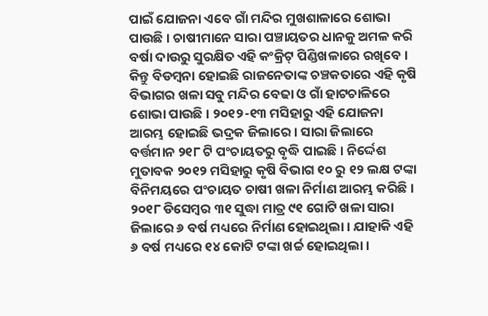ପାଇଁ ଯୋଜନା ଏବେ ଗାଁ ମନ୍ଦିର ମୁଖଶାଳାରେ ଶୋଭା ପାଉଛି । ଚାଷୀମାନେ ସାରା ପଞ୍ଚାୟତର ଧାନକୁ ଅମଳ କରି ବର୍ଷା ଦାଉରୁ ସୁରକ୍ଷିତ ଏହି କଂକ୍ରିଟ୍ ପିଣ୍ଡିଖଳାରେ ରଖିବେ । କିନ୍ତୁ ବିଡମ୍ବନା ହୋଇଛି ରାଜନେତାଙ୍କ ଚଞ୍ଚକତାରେ ଏହି କୃଷି ବିଭାଗର ଖଳା ସବୁ ମନ୍ଦିର ବେଢା ଓ ଗାଁ ହାଟଚାଳିରେ ଶୋଭା ପାଉଛି । ୨୦୧୨-୧୩ ମସିହାରୁ ଏହି ଯୋଜନା ଆରମ୍ଭ ହୋଇଛି ଭଦ୍ରକ ଜିଲାରେ । ସାରା ଜିଲାରେ ବର୍ତ୍ତମାନ ୨୧୮ ଟି ପଂଚାୟତରୁ ବୃଦ୍ଧି ପାଇଛି । ନିର୍ଦ୍ଦେଶ ମୁତାବକ ୨୦୧୨ ମସିହାରୁ କୃଷି ବିଭାଗ ୧୦ ରୁ ୧୨ ଲକ୍ଷ ଟଙ୍କା ବିନିମୟରେ ପଂଚାୟତ ଚାଷୀ ଖଳା ନିର୍ମାଣ ଆରମ୍ଭ କରିଛି । ୨୦୧୮ ଡିସେମ୍ବର ୩୧ ସୁଦ୍ଧା ମାତ୍ର ୯୧ ଗୋଟି ଖଳା ସାରା ଜିଲାରେ ୬ ବର୍ଷ ମଧ୍ୟରେ ନିର୍ମାଣ ହୋଇଥିଲା । ଯାହାକି ଏହି ୬ ବର୍ଷ ମଧ୍ୟରେ ୧୪ କୋଟି ଟଙ୍କା ଖର୍ଚ୍ଚ ହୋଇଥିଲା ।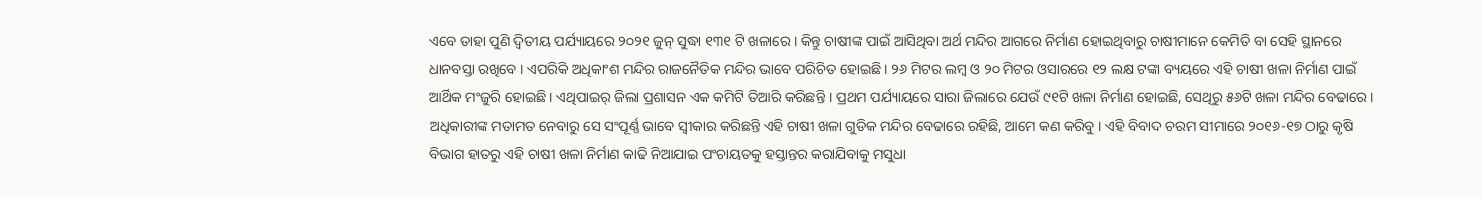ଏବେ ତାହା ପୁଣି ଦ୍ୱିତୀୟ ପର୍ଯ୍ୟାୟରେ ୨୦୨୧ ଜୁନ୍ ସୁଦ୍ଧା ୧୩୧ ଟି ଖଳାରେ । କିନ୍ତୁ ଚାଷୀଙ୍କ ପାଇଁ ଆସିଥିବା ଅର୍ଥ ମନ୍ଦିର ଆଗରେ ନିର୍ମାଣ ହୋଇଥିବାରୁ ଚାଷୀମାନେ କେମିତି ବା ସେହି ସ୍ଥାନରେ ଧାନବସ୍ତା ରଖିବେ । ଏପରିକି ଅଧିକାଂଶ ମନ୍ଦିର ରାଜନୈତିକ ମନ୍ଦିର ଭାବେ ପରିଚିତ ହୋଇଛି । ୨୬ ମିଟର ଲମ୍ବ ଓ ୨୦ ମିଟର ଓସାରରେ ୧୨ ଲକ୍ଷ ଟଙ୍କା ବ୍ୟୟରେ ଏହି ଚାଷୀ ଖଳା ନିର୍ମାଣ ପାଇଁ ଆର୍ଥିକ ମଂଜୁରି ହୋଇଛି । ଏଥିପାଇର୍ ଜିଲା ପ୍ରଶାସନ ଏକ କମିଟି ତିଆରି କରିଛନ୍ତି । ପ୍ରଥମ ପର୍ଯ୍ୟାୟରେ ସାରା ଜିଲାରେ ଯେଉଁ ୯୧ଟି ଖଳା ନିର୍ମାଣ ହୋଇଛି, ସେଥିରୁ ୫୬ଟି ଖଳା ମନ୍ଦିର ବେଢାରେ । ଅଧିକାରୀଙ୍କ ମତାମତ ନେବାରୁ ସେ ସଂପୂର୍ଣ୍ଣ ଭାବେ ସ୍ୱୀକାର କରିଛନ୍ତି ଏହି ଚାଷୀ ଖଳା ଗୁଡିକ ମନ୍ଦିର ବେଢାରେ ରହିଛି, ଆମେ କଣ କରିବୁ । ଏହି ବିବାଦ ଚରମ ସୀମାରେ ୨୦୧୬-୧୭ ଠାରୁ କୃଷି ବିଭାଗ ହାତରୁ ଏହି ଚାଷୀ ଖଳା ନିର୍ମାଣ କାଢି ନିଆଯାଇ ପଂଚାୟତକୁ ହସ୍ତାନ୍ତର କରାଯିବାକୁ ମସୁଧା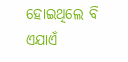ହୋଇଥିଲେ ବି ଏଯାଏଁ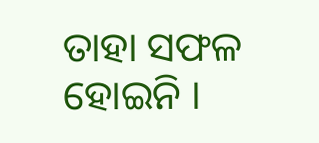ତାହା ସଫଳ ହୋଇନି ।